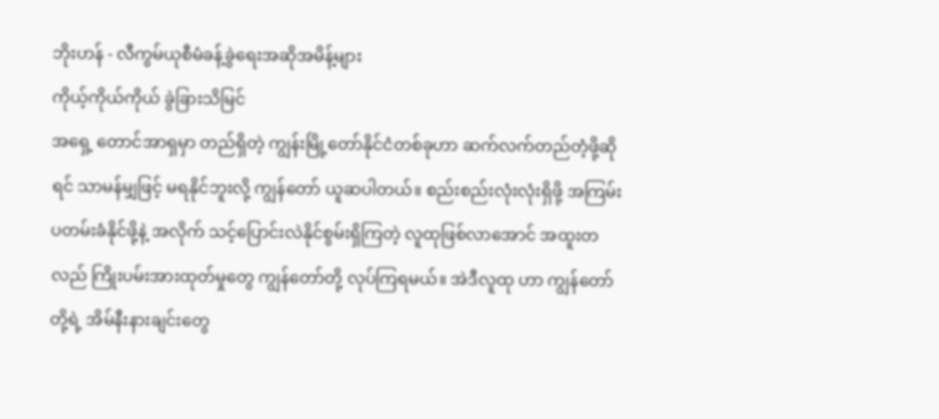ဘိုးဟန် - လီကွမ်ယုစီမံခန့်ခွဲရေးအဆိုအမိန့်များ
ကိုယ့်ကိုယ်ကိုယ် ခွဲခြားသိမြင်
အရှေ့ တောင်အာရှမှာ တည်ရှိတဲ့ ကျွန်းမြို့တော်နိုင်ငံတစ်ခုဟာ ဆက်လက်တည်တံ့ဖို့ဆိုရင် သာမန်မျှဖြင့် မရနိုင်ဘူးလို့ ကျွန်တော် ယူဆပါတယ်။ စည်းစည်းလုံးလုံးရှိဖို့ အကြမ်းပတမ်းခံနိုင်ဖို့နဲ့ အလိုက် သင့်ပြောင်းလဲနိုင်စွမ်းရှိကြတဲ့ လူထုဖြစ်လာအောင် အထူးတလည် ကြိုးပမ်းအားထုတ်မှုတွေ ကျွန်တော်တို့ လုပ်ကြရမယ်။ အဲဒီလူထု ဟာ ကျွန်တော်တို့ရဲ့ အိမ်နီးနားချင်းတွေ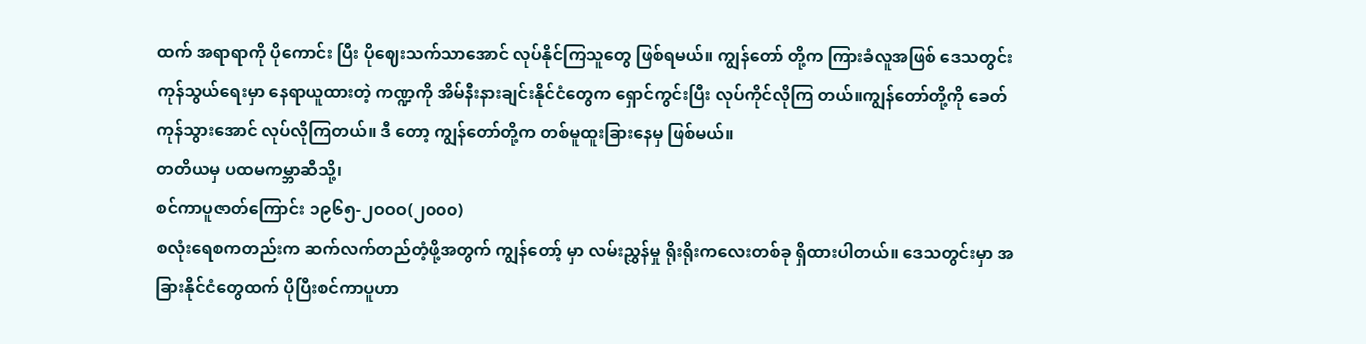ထက် အရာရာကို ပိုကောင်း ပြီး ပိုဈေးသက်သာအောင် လုပ်နိုင်ကြသူတွေ ဖြစ်ရမယ်။ ကျွန်တော် တို့က ကြားခံလူအဖြစ် ဒေသတွင်းကုန်သွယ်ရေးမှာ နေရာယူထားတဲ့ ကဏ္ဍကို အိမ်နီးနားချင်းနိုင်ငံတွေက ရှောင်ကွင်းပြီး လုပ်ကိုင်လိုကြ တယ်။ကျွန်တော်တို့ကို ခေတ်ကုန်သွားအောင် လုပ်လိုကြတယ်။ ဒီ တော့ ကျွန်တော်တို့က တစ်မူထူးခြားနေမှ ဖြစ်မယ်။
တတိယမှ ပထမကမ္ဘာဆီသို့၊
စင်ကာပူဇာတ်ကြောင်း ၁၉၆၅-၂ဝဝဝ(၂၀၀၀)
စလုံးရေစကတည်းက ဆက်လက်တည်တံ့ဖို့အတွက် ကျွန်တော့် မှာ လမ်းညွှန်မှု ရိုးရိုးကလေးတစ်ခု ရှိထားပါတယ်။ ဒေသတွင်းမှာ အခြားနိုင်ငံတွေထက် ပိုပြီးစင်ကာပူဟာ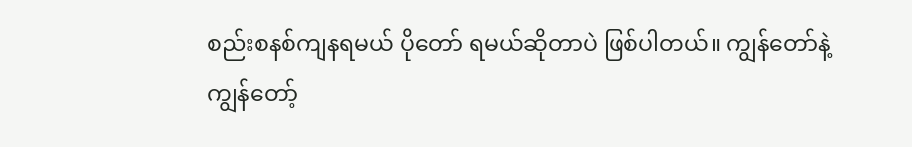စည်းစနစ်ကျနရမယ် ပိုတော် ရမယ်ဆိုတာပဲ ဖြစ်ပါတယ်။ ကျွန်တော်နဲ့ ကျွန်တော့်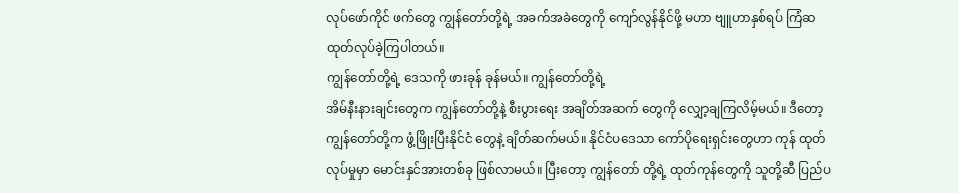လုပ်ဖော်ကိုင် ဖက်တွေ ကျွန်တော်တို့ရဲ့ အခက်အခဲတွေကို ကျော်လွန်နိုင်ဖို့ မဟာ ဗျူဟာနှစ်ရပ် ကြံဆထုတ်လုပ်ခဲ့ကြပါတယ်။
ကျွန်တော်တို့ရဲ့ ဒေသကို ဖားခုန် ခုန်မယ်။ ကျွန်တော်တို့ရဲ့
အိမ်နီးနားချင်းတွေက ကျွန်တော်တို့နဲ့ စီးပွားရေး အချိတ်အဆက် တွေကို လျှော့ချကြလိမ့်မယ်။ ဒီတော့ ကျွန်တော်တို့က ဖွံ့ဖြိုးပြီးနိုင်ငံ တွေနဲ့ ချိတ်ဆက်မယ်။ နိုင်ငံပဒေသာ ကော်ပိုရေးရှင်းတွေဟာ ကုန် ထုတ်လုပ်မှုမှာ မောင်းနှင်အားတစ်ခု ဖြစ်လာမယ်။ ပြီးတော့ ကျွန်တော် တို့ရဲ့ ထုတ်ကုန်တွေကို သူတို့ဆီ ပြည်ပ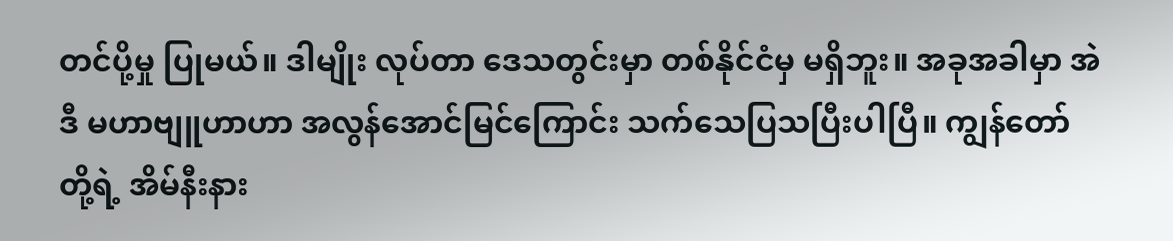တင်ပို့မှု ပြုမယ်။ ဒါမျိုး လုပ်တာ ဒေသတွင်းမှာ တစ်နိုင်ငံမှ မရှိဘူး။ အခုအခါမှာ အဲဒီ မဟာဗျူဟာဟာ အလွန်အောင်မြင်ကြောင်း သက်သေပြသပြီးပါပြီ။ ကျွန်တော်တို့ရဲ့ အိမ်နီးနား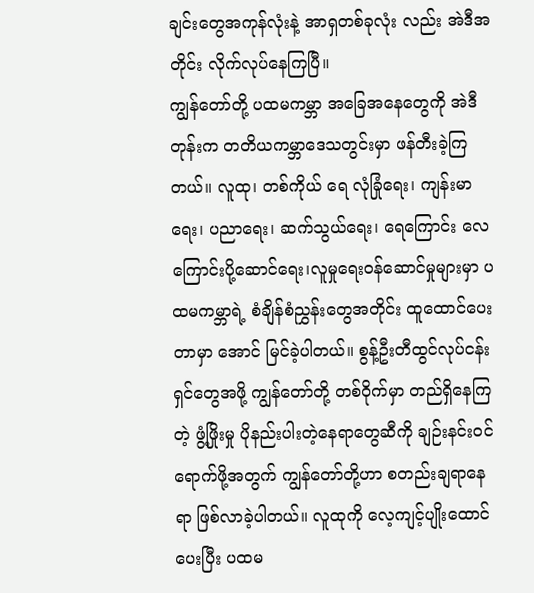ချင်းတွေအကုန်လုံးနဲ့ အာရှတစ်ခုလုံး လည်း အဲဒီအတိုင်း လိုက်လုပ်နေကြပြီ။
ကျွန်တော်တို့ ပထမကမ္ဘာ အခြေအနေတွေကို အဲဒီတုန်းက တတိယကမ္ဘာဒေသတွင်းမှာ ဖန်တီးခဲ့ကြတယ်။ လူထု၊ တစ်ကိုယ် ရေ လုံခြုံရေး၊ ကျန်းမာရေး၊ ပညာရေး၊ ဆက်သွယ်ရေး၊ ရေကြောင်း လေကြောင်းပို့ဆောင်ရေး၊လူမှုရေးဝန်ဆောင်မှုများမှာ ပထမကမ္ဘာရဲ့ စံချိန်စံညွှန်းတွေအတိုင်း ထူထောင်ပေးတာမှာ အောင် မြင်ခဲ့ပါတယ်။ စွန့်ဦးတီထွင်လုပ်ငန်းရှင်တွေအဖို့ ကျွန်တော်တို့ တစ်ဝိုက်မှာ တည်ရှိနေကြတဲ့ ဖွံ့ဖြိုးမှု ပိုနည်းပါးတဲ့နေရာတွေဆီကို ချဉ်းနင်းဝင်ရောက်ဖို့အတွက် ကျွန်တော်တို့ဟာ စတည်းချရာနေရာ ဖြစ်လာခဲ့ပါတယ်။ လူထုကို လေ့ကျင့်ပျိုးထောင်ပေးပြီး ပထမ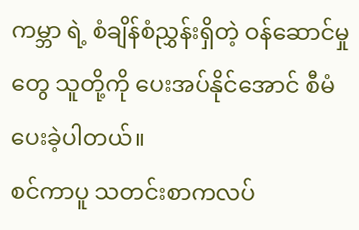ကမ္ဘာ ရဲ့ စံချိန်စံညွှန်းရှိတဲ့ ဝန်ဆောင်မှုတွေ သူတို့ကို ပေးအပ်နိုင်အောင် စီမံပေးခဲ့ပါတယ်။
စင်ကာပူ သတင်းစာကလပ်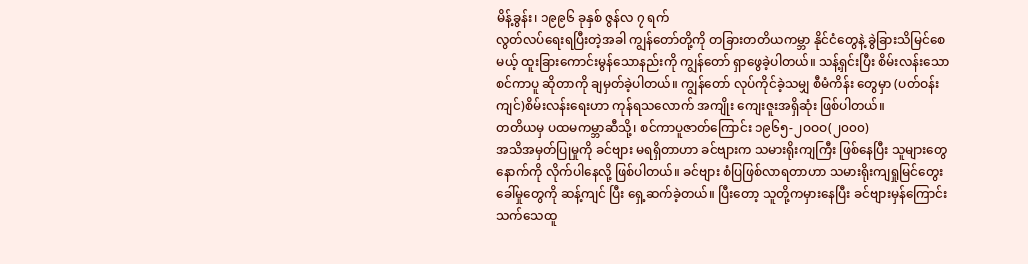မိန့်ခွန်း၊ ၁၉၉၆ ခုနှစ် ဇွန်လ ၇ ရက်
လွတ်လပ်ရေးရပြီးတဲ့အခါ ကျွန်တော်တို့ကို တခြားတတိယကမ္ဘာ နိုင်ငံတွေနဲ့ ခွဲခြားသိမြင်စေမယ့် ထူးခြားကောင်းမွန်သောနည်းကို ကျွန်တော် ရှာဖွေခဲ့ပါတယ်။ သန့်ရှင်းပြီး စိမ်းလန်းသော စင်ကာပူ ဆိုတာကို ချမှတ်ခဲ့ပါတယ်။ ကျွန်တော် လုပ်ကိုင်ခဲ့သမျှ စီမံကိန်း တွေမှာ (ပတ်ဝန်းကျင်)စိမ်းလန်းရေးဟာ ကုန်ရသလောက် အကျိုး ကျေးဇူးအရှိဆုံး ဖြစ်ပါတယ်။
တတိယမှ ပထမကမ္ဘာဆီသို့၊ စင်ကာပူဇာတ်ကြောင်း ၁၉၆၅-၂ဝဝဝ(၂၀၀၀)
အသိအမှတ်ပြုမှုကို ခင်ဗျား မရရှိတာဟာ ခင်ဗျားက သမားရိုးကျကြီး ဖြစ်နေပြီး သူများတွေနောက်ကို လိုက်ပါနေလို့ ဖြစ်ပါတယ်။ ခင်ဗျား စံပြဖြစ်လာရတာဟာ သမားရိုးကျရှုမြင်တွေးခေါ်မှုတွေကို ဆန့်ကျင် ပြီး ရှေ့ဆက်ခဲ့တယ်။ ပြီးတော့ သူတို့ကမှားနေပြီး ခင်ဗျားမှန်ကြောင်း သက်သေထူ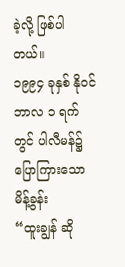ခဲ့လို့ ဖြစ်ပါတယ်။
၁၉၉၄ ခုနှစ် နိုဝင်ဘာလ ၁ ရက်တွင် ပါလီမန်၌ ပြောကြားသော မိန့်ခွန်း
“ထူးချွန် ဆို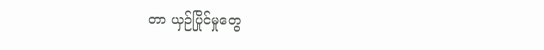တာ ယှဉ်ပြိုင်မှုတွေ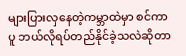များပြားလှနေတဲ့ကမ္ဘာထဲမှာ စင်ကာပူ ဘယ်လိုရပ်တည်နိုင်ခဲ့သလဲဆိုတာ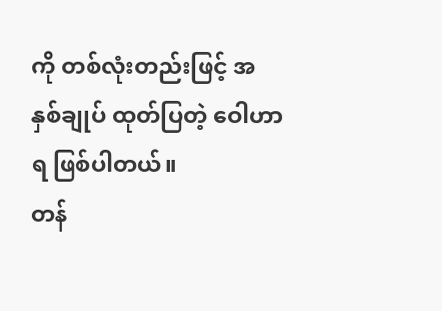ကို တစ်လုံးတည်းဖြင့် အနှစ်ချုပ် ထုတ်ပြတဲ့ ဝေါဟာရ ဖြစ်ပါတယ်။
တန်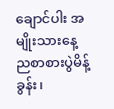ချောင်ပါး အမျိုးသားနေ့ ညစာစားပွဲမိန့်ခွန်း၊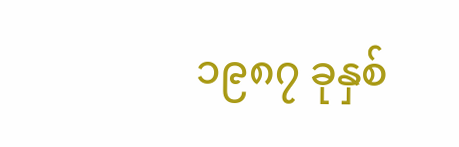၁၉၈၇ ခုနှစ်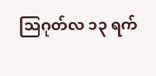သြဂုတ်လ ၁၃ ရက်